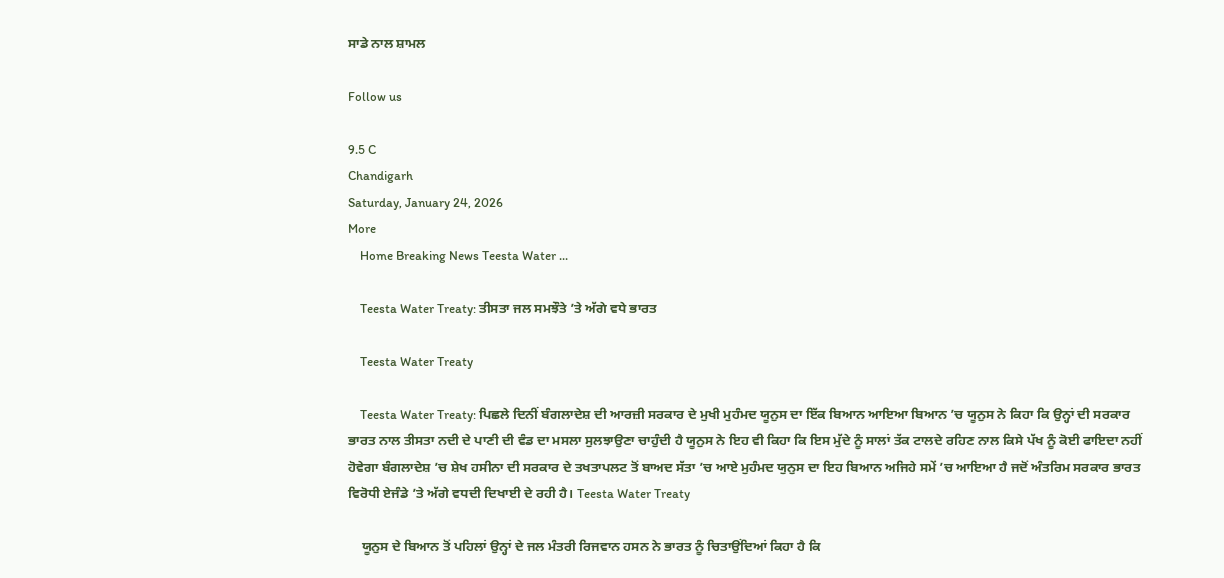ਸਾਡੇ ਨਾਲ ਸ਼ਾਮਲ

Follow us

9.5 C
Chandigarh
Saturday, January 24, 2026
More
    Home Breaking News Teesta Water ...

    Teesta Water Treaty: ਤੀਸਤਾ ਜਲ ਸਮਝੌਤੇ ’ਤੇ ਅੱਗੇ ਵਧੇ ਭਾਰਤ

    Teesta Water Treaty

    Teesta Water Treaty: ਪਿਛਲੇ ਦਿਨੀਂ ਬੰਗਲਾਦੇਸ਼ ਦੀ ਆਰਜ਼ੀ ਸਰਕਾਰ ਦੇ ਮੁਖੀ ਮੁਹੰਮਦ ਯੂਨੁਸ ਦਾ ਇੱਕ ਬਿਆਨ ਆਇਆ ਬਿਆਨ ’ਚ ਯੂਨੁਸ ਨੇ ਕਿਹਾ ਕਿ ਉਨ੍ਹਾਂ ਦੀ ਸਰਕਾਰ ਭਾਰਤ ਨਾਲ ਤੀਸਤਾ ਨਦੀ ਦੇ ਪਾਣੀ ਦੀ ਵੰਡ ਦਾ ਮਸਲਾ ਸੁਲਝਾਉਣਾ ਚਾਹੁੰਦੀ ਹੈ ਯੂਨੁਸ ਨੇ ਇਹ ਵੀ ਕਿਹਾ ਕਿ ਇਸ ਮੁੱਦੇ ਨੂੰ ਸਾਲਾਂ ਤੱਕ ਟਾਲਦੇ ਰਹਿਣ ਨਾਲ ਕਿਸੇ ਪੱਖ ਨੂੰ ਕੋਈ ਫਾਇਦਾ ਨਹੀਂ ਹੋਵੇਗਾ ਬੰਗਲਾਦੇਸ਼ ’ਚ ਸ਼ੇਖ ਹਸੀਨਾ ਦੀ ਸਰਕਾਰ ਦੇ ਤਖਤਾਪਲਟ ਤੋਂ ਬਾਅਦ ਸੱਤਾ ’ਚ ਆਏ ਮੁਹੰਮਦ ਯੁਨੁਸ ਦਾ ਇਹ ਬਿਆਨ ਅਜਿਹੇ ਸਮੇਂ ’ਚ ਆਇਆ ਹੈ ਜਦੋਂ ਅੰਤਰਿਮ ਸਰਕਾਰ ਭਾਰਤ ਵਿਰੋਧੀ ਏਜੰਡੇ ’ਤੇ ਅੱਗੇ ਵਧਦੀ ਦਿਖਾਈ ਦੇ ਰਹੀ ਹੈ। Teesta Water Treaty

    ਯੂਨੁਸ ਦੇ ਬਿਆਨ ਤੋਂ ਪਹਿਲਾਂ ਉਨ੍ਹਾਂ ਦੇ ਜਲ ਮੰਤਰੀ ਰਿਜਵਾਨ ਹਸਨ ਨੇ ਭਾਰਤ ਨੂੰ ਚਿਤਾਉਂਦਿਆਂ ਕਿਹਾ ਹੈ ਕਿ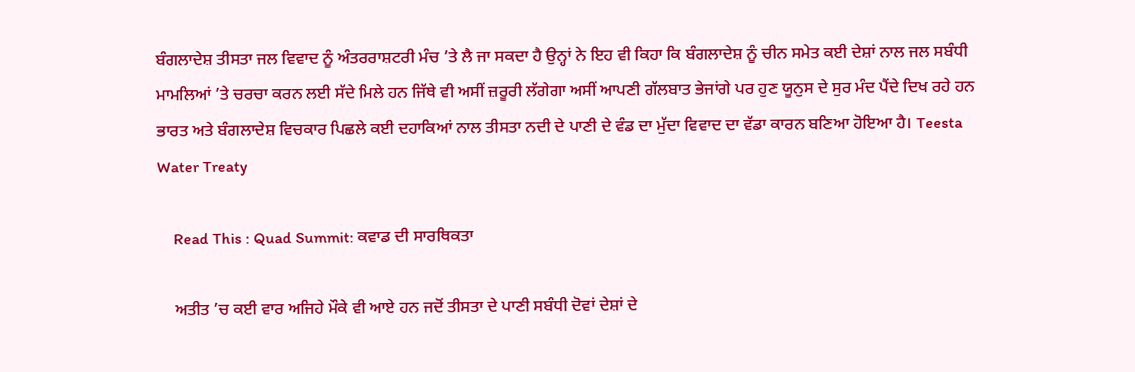ਬੰਗਲਾਦੇਸ਼ ਤੀਸਤਾ ਜਲ ਵਿਵਾਦ ਨੂੰ ਅੰਤਰਰਾਸ਼ਟਰੀ ਮੰਚ ’ਤੇ ਲੈ ਜਾ ਸਕਦਾ ਹੈ ਉਨ੍ਹਾਂ ਨੇ ਇਹ ਵੀ ਕਿਹਾ ਕਿ ਬੰਗਲਾਦੇਸ਼ ਨੂੰ ਚੀਨ ਸਮੇਤ ਕਈ ਦੇਸ਼ਾਂ ਨਾਲ ਜਲ ਸਬੰਧੀ ਮਾਮਲਿਆਂ ’ਤੇ ਚਰਚਾ ਕਰਨ ਲਈ ਸੱਦੇ ਮਿਲੇ ਹਨ ਜਿੱਥੇ ਵੀ ਅਸੀਂ ਜ਼ਰੂਰੀ ਲੱਗੇਗਾ ਅਸੀਂ ਆਪਣੀ ਗੱਲਬਾਤ ਭੇਜਾਂਗੇ ਪਰ ਹੁਣ ਯੂਨੁਸ ਦੇ ਸੁਰ ਮੰਦ ਪੈਂਦੇ ਦਿਖ ਰਹੇ ਹਨ ਭਾਰਤ ਅਤੇ ਬੰਗਲਾਦੇਸ਼ ਵਿਚਕਾਰ ਪਿਛਲੇ ਕਈ ਦਹਾਕਿਆਂ ਨਾਲ ਤੀਸਤਾ ਨਦੀ ਦੇ ਪਾਣੀ ਦੇ ਵੰਡ ਦਾ ਮੁੱਦਾ ਵਿਵਾਦ ਦਾ ਵੱਡਾ ਕਾਰਨ ਬਣਿਆ ਹੋਇਆ ਹੈ। Teesta Water Treaty

    Read This : Quad Summit: ਕਵਾਡ ਦੀ ਸਾਰਥਿਕਤਾ

    ਅਤੀਤ ’ਚ ਕਈ ਵਾਰ ਅਜਿਹੇ ਮੌਕੇ ਵੀ ਆਏ ਹਨ ਜਦੋਂ ਤੀਸਤਾ ਦੇ ਪਾਣੀ ਸਬੰਧੀ ਦੋਵਾਂ ਦੇਸ਼ਾਂ ਦੇ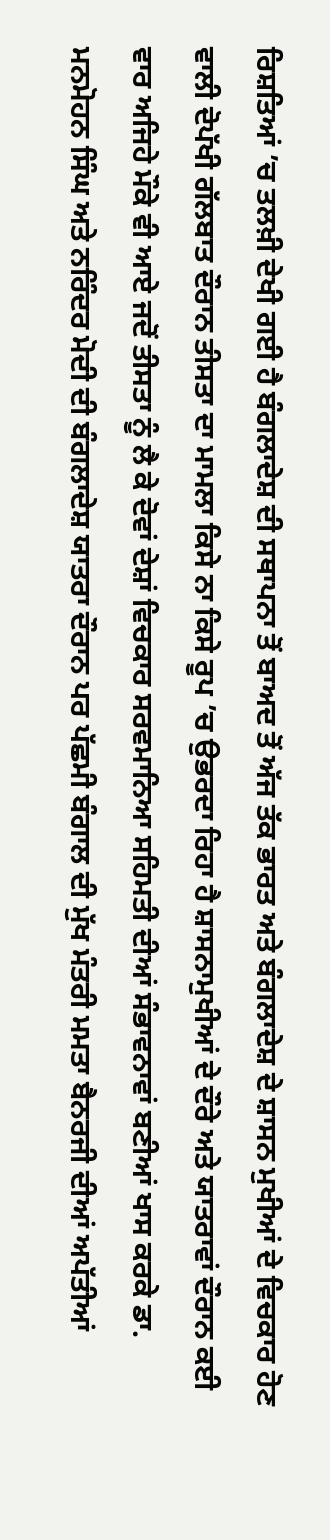ਰਿਸ਼ਤਿਆਂ ’ਚ ਤਲਖ਼ੀ ਦੇਖੀ ਗਈ ਹੈ ਬੰਗਲਾਦੇਸ਼ ਦੀ ਸਥਾਪਨਾ ਤੋਂ ਬਾਅਦ ਤੋਂ ਅੱਜ ਤੱਕ ਭਾਰਤ ਅਤੇ ਬੰਗਲਾਦੇਸ਼ ਦੇ ਸ਼ਾਸਨ ਮੁਖੀਆਂ ਦੇ ਵਿਚਕਾਰ ਹੋਣ ਵਾਲੀ ਦੋਪੱਖੀ ਗੱਲਬਾਤ ਦੌਰਾਨ ਤੀਸਤਾ ਦਾ ਮਾਮਲਾ ਕਿਸੇ ਨਾ ਕਿਸੇ ਰੂਪ ’ਚ ਉਭਰਦਾ ਰਿਹਾ ਹੈ ਸ਼ਾਸਨਾਮੁਖੀਆਂ ਦੇ ਦੌਰੇ ਅਤੇ ਯਾਤਰਾਵਾਂ ਦੌਰਾਨ ਕਈ ਵਾਰ ਅਜਿਹੇ ਮੌਕੇ ਵੀ ਆਏ ਜਦੋਂ ਤੀਸਤਾ ਨੂੰ ਲੈ ਕੇ ਦੋਵਾਂ ਦੇਸ਼ਾਂ ਵਿਚਕਾਰ ਸਰਵਮਾਨਿਆ ਸਹਿਮਤੀ ਦੀਆਂ ਸੰਭਾਵਨਾਵਾਂ ਬਣੀਆਂ ਖਾਸ ਕਰਕੇ ਡਾ. ਮਨਮੋਹਨ ਸਿੰਘ ਅਤੇ ਨਰਿੰਦਰ ਮੋਦੀ ਦੀ ਬੰਗਲਾਦੇਸ਼ ਯਾਤਰਾ ਦੌਰਾਨ ਪਰ ਪੱਛਮੀ ਬੰਗਾਲ ਦੀ ਮੁੱਖ ਮੰਤਰੀ ਮਮਤਾ ਬੈਨਰਜੀ ਦੀਆਂ ਅਪੱਤੀਆਂ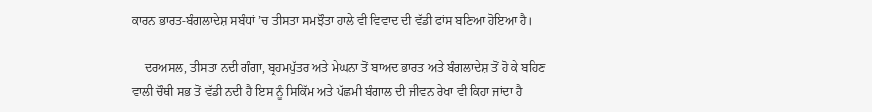ਕਾਰਨ ਭਾਰਤ-ਬੰਗਲਾਦੇਸ਼ ਸਬੰਧਾਂ ’ਚ ਤੀਸਤਾ ਸਮਝੌਤਾ ਹਾਲੇ ਵੀ ਵਿਵਾਦ ਦੀ ਵੱਡੀ ਫਾਂਸ ਬਣਿਆ ਹੋਇਆ ਹੈ।

    ਦਰਅਸਲ, ਤੀਸਤਾ ਨਦੀ ਗੰਗਾ, ਬ੍ਰਹਮਪੁੱਤਰ ਅਤੇ ਮੇਘਨਾ ਤੋਂ ਬਾਅਦ ਭਾਰਤ ਅਤੇ ਬੰਗਲਾਦੇਸ਼ ਤੋਂ ਹੋ ਕੇ ਬਹਿਣ ਵਾਲੀ ਚੌਥੀ ਸਭ ਤੋਂ ਵੱਡੀ ਨਦੀ ਹੈ ਇਸ ਨੂੰ ਸਿਕਿੱਮ ਅਤੇ ਪੱਛਮੀ ਬੰਗਾਲ ਦੀ ਜੀਵਨ ਰੇਖਾ ਵੀ ਕਿਹਾ ਜਾਂਦਾ ਹੈ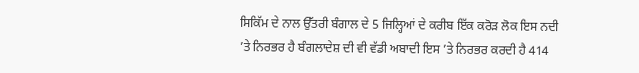ਸਿਕਿੱਮ ਦੇ ਨਾਲ ਉੱਤਰੀ ਬੰਗਾਲ ਦੇ 5 ਜਿਲ੍ਹਿਆਂ ਦੇ ਕਰੀਬ ਇੱਕ ਕਰੋੜ ਲੋਕ ਇਸ ਨਦੀ ’ਤੇ ਨਿਰਭਰ ਹੈ ਬੰਗਲਾਦੇਸ਼ ਦੀ ਵੀ ਵੱਡੀ ਅਬਾਦੀ ਇਸ ’ਤੇ ਨਿਰਭਰ ਕਰਦੀ ਹੈ 414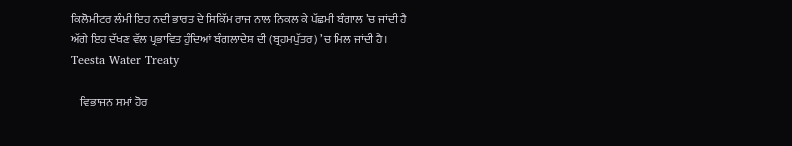ਕਿਲੋਮੀਟਰ ਲੰਮੀ ਇਹ ਨਦੀ ਭਾਰਤ ਦੇ ਸਿਕਿੱਮ ਰਾਜ ਨਾਲ ਨਿਕਲ ਕੇ ਪੱਛਮੀ ਬੰਗਾਲ ’ਚ ਜਾਂਦੀ ਹੈ ਅੱਗੇ ਇਹ ਦੱਖਣ ਵੱਲ ਪ੍ਰਭਾਵਿਤ ਹੁੰਦਿਆਂ ਬੰਗਲਾਦੇਸ਼ ਦੀ (ਬ੍ਰਹਮਪੁੱਤਰ) ’ਚ ਮਿਲ ਜਾਂਦੀ ਹੈ। Teesta Water Treaty

    ਵਿਭਾਜਨ ਸਮਾਂ ਹੋਰ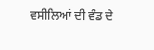ਵਸੀਲਿਆਂ ਦੀ ਵੰਡ ਦੇ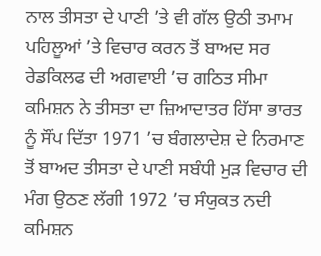ਨਾਲ ਤੀਸਤਾ ਦੇ ਪਾਣੀ ’ਤੇ ਵੀ ਗੱਲ ਉਠੀ ਤਮਾਮ ਪਹਿਲੂਆਂ ’ਤੇ ਵਿਚਾਰ ਕਰਨ ਤੋਂ ਬਾਅਦ ਸਰ ਰੇਡਕਿਲਫ ਦੀ ਅਗਵਾਈ ’ਚ ਗਠਿਤ ਸੀਮਾ ਕਮਿਸ਼ਨ ਨੇ ਤੀਸਤਾ ਦਾ ਜ਼ਿਆਦਾਤਰ ਹਿੱਸਾ ਭਾਰਤ ਨੂੰ ਸੌਂਪ ਦਿੱਤਾ 1971 ’ਚ ਬੰਗਲਾਦੇਸ਼ ਦੇ ਨਿਰਮਾਣ ਤੋਂ ਬਾਅਦ ਤੀਸਤਾ ਦੇ ਪਾਣੀ ਸਬੰਧੀ ਮੁੜ ਵਿਚਾਰ ਦੀ ਮੰਗ ਉਠਣ ਲੱਗੀ 1972 ’ਚ ਸੰਯੁਕਤ ਨਦੀ ਕਮਿਸ਼ਨ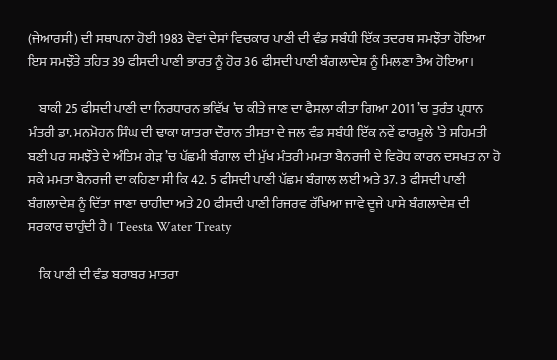(ਜੇਆਰਸੀ) ਦੀ ਸਥਾਪਨਾ ਹੋਈ 1983 ਦੋਵਾਂ ਦੇਸਾਂ ਵਿਚਕਾਰ ਪਾਣੀ ਦੀ ਵੰਡ ਸਬੰਧੀ ਇੱਕ ਤਦਰਥ ਸਮਝੌਤਾ ਹੋਇਆ ਇਸ ਸਮਝੌਤੇ ਤਹਿਤ 39 ਫੀਸਦੀ ਪਾਣੀ ਭਾਰਤ ਨੂੰ ਹੋਰ 36 ਫੀਸਦੀ ਪਾਣੀ ਬੰਗਲਾਦੇਸ਼ ਨੂੰ ਮਿਲਣਾ ਤੈਅ ਹੋਇਆ।

    ਬਾਕੀ 25 ਫੀਸਦੀ ਪਾਣੀ ਦਾ ਨਿਰਧਾਰਨ ਭਵਿੱਖ ’ਚ ਕੀਤੇ ਜਾਣ ਦਾ ਫੈਸਲਾ ਕੀਤਾ ਗਿਆ 2011 ’ਚ ਤੁਰੰਤ ਪ੍ਰਧਾਨ ਮੰਤਰੀ ਡਾ. ਮਨਮੋਹਨ ਸਿੰਘ ਦੀ ਢਾਕਾ ਯਾਤਰਾ ਦੌਰਾਨ ਤੀਸਤਾ ਦੇ ਜਲ ਵੰਡ ਸਬੰਧੀ ਇੱਕ ਨਵੇਂ ਫਾਰਮੂਲੇ ’ਤੇ ਸਹਿਮਤੀ ਬਣੀ ਪਰ ਸਮਝੌਤੇ ਦੇ ਅੰਤਿਮ ਗੇੜ ’ਚ ਪੱਛਮੀ ਬੰਗਾਲ ਦੀ ਮੁੱਖ ਮੰਤਰੀ ਮਮਤਾ ਬੈਨਰਜੀ ਦੇ ਵਿਰੋਧ ਕਾਰਨ ਦਸਖਤ ਨਾ ਹੋ ਸਕੇ ਮਮਤਾ ਬੈਨਰਜੀ ਦਾ ਕਹਿਣਾ ਸੀ ਕਿ 42. 5 ਫੀਸਦੀ ਪਾਣੀ ਪੱਛਮ ਬੰਗਾਲ ਲਈ ਅਤੇ 37. 3 ਫੀਸਦੀ ਪਾਣੀ ਬੰਗਲਾਦੇਸ਼ ਨੂੰ ਦਿੱਤਾ ਜਾਣਾ ਚਾਹੀਦਾ ਅਤੇ 20 ਫੀਸਦੀ ਪਾਣੀ ਰਿਜਰਵ ਰੱਖਿਆ ਜਾਵੇ ਦੂਜੇ ਪਾਸੇ ਬੰਗਲਾਦੇਸ਼ ਦੀ ਸਰਕਾਰ ਚਾਹੁੰਦੀ ਹੈ। Teesta Water Treaty

    ਕਿ ਪਾਣੀ ਦੀ ਵੰਡ ਬਰਾਬਰ ਮਾਤਰਾ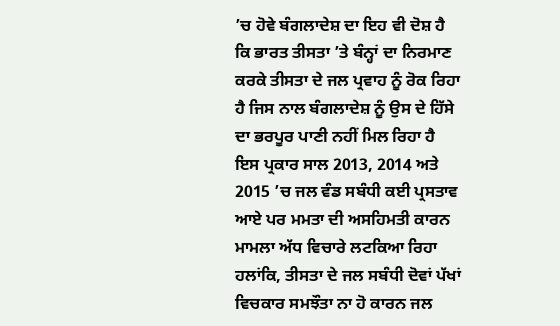’ਚ ਹੋਵੇ ਬੰਗਲਾਦੇਸ਼ ਦਾ ਇਹ ਵੀ ਦੋਸ਼ ਹੈ ਕਿ ਭਾਰਤ ਤੀਸਤਾ ’ਤੇ ਬੰਨ੍ਹਾਂ ਦਾ ਨਿਰਮਾਣ ਕਰਕੇ ਤੀਸਤਾ ਦੇ ਜਲ ਪ੍ਰਵਾਹ ਨੂੰ ਰੋਕ ਰਿਹਾ ਹੈ ਜਿਸ ਨਾਲ ਬੰਗਲਾਦੇਸ਼ ਨੂੰ ਉਸ ਦੇ ਹਿੱਸੇ ਦਾ ਭਰਪੂਰ ਪਾਣੀ ਨਹੀਂ ਮਿਲ ਰਿਹਾ ਹੈ ਇਸ ਪ੍ਰਕਾਰ ਸਾਲ 2013, 2014 ਅਤੇ 2015 ’ਚ ਜਲ ਵੰਡ ਸਬੰਧੀ ਕਈ ਪ੍ਰਸਤਾਵ ਆਏ ਪਰ ਮਮਤਾ ਦੀ ਅਸਹਿਮਤੀ ਕਾਰਨ ਮਾਮਲਾ ਅੱਧ ਵਿਚਾਰੇ ਲਟਕਿਆ ਰਿਹਾ ਹਲਾਂਕਿ, ਤੀਸਤਾ ਦੇ ਜਲ ਸਬੰਧੀ ਦੋਵਾਂ ਪੱਖਾਂ ਵਿਚਕਾਰ ਸਮਝੌਤਾ ਨਾ ਹੋ ਕਾਰਨ ਜਲ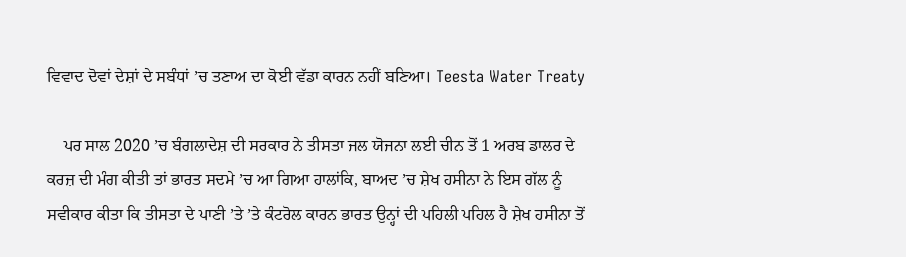ਵਿਵਾਦ ਦੋਵਾਂ ਦੇਸ਼ਾਂ ਦੇ ਸਬੰਧਾਂ ’ਚ ਤਣਾਅ ਦਾ ਕੋਈ ਵੱਡਾ ਕਾਰਨ ਨਹੀਂ ਬਣਿਆ। Teesta Water Treaty

    ਪਰ ਸਾਲ 2020 ’ਚ ਬੰਗਲਾਦੇਸ਼ ਦੀ ਸਰਕਾਰ ਨੇ ਤੀਸਤਾ ਜਲ ਯੋਜਨਾ ਲਈ ਚੀਨ ਤੋਂ 1 ਅਰਬ ਡਾਲਰ ਦੇ ਕਰਜ਼ ਦੀ ਮੰਗ ਕੀਤੀ ਤਾਂ ਭਾਰਤ ਸਦਮੇ ’ਚ ਆ ਗਿਆ ਹਾਲਾਂਕਿ, ਬਾਅਦ ’ਚ ਸ਼ੇਖ ਹਸੀਨਾ ਨੇ ਇਸ ਗੱਲ ਨੂੰ ਸਵੀਕਾਰ ਕੀਤਾ ਕਿ ਤੀਸਤਾ ਦੇ ਪਾਣੀ ’ਤੇ ’ਤੇ ਕੰਟਰੋਲ ਕਾਰਨ ਭਾਰਤ ਉਨ੍ਹਾਂ ਦੀ ਪਹਿਲੀ ਪਹਿਲ ਹੈ ਸ਼ੇਖ ਹਸੀਨਾ ਤੋਂ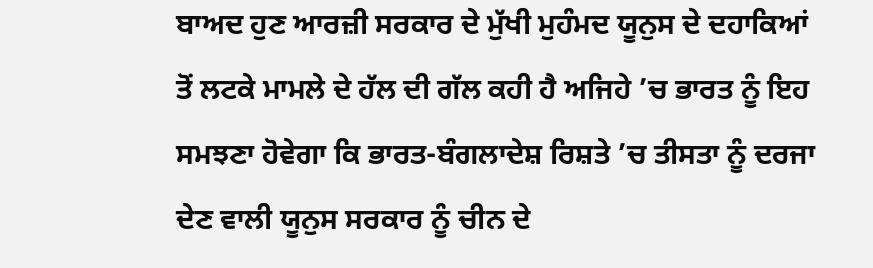ਬਾਅਦ ਹੁਣ ਆਰਜ਼ੀ ਸਰਕਾਰ ਦੇ ਮੁੱਖੀ ਮੁਹੰਮਦ ਯੂਨੁਸ ਦੇ ਦਹਾਕਿਆਂ ਤੋਂ ਲਟਕੇ ਮਾਮਲੇ ਦੇ ਹੱਲ ਦੀ ਗੱਲ ਕਹੀ ਹੈ ਅਜਿਹੇ ’ਚ ਭਾਰਤ ਨੂੰ ਇਹ ਸਮਝਣਾ ਹੋਵੇਗਾ ਕਿ ਭਾਰਤ-ਬੰਗਲਾਦੇਸ਼ ਰਿਸ਼ਤੇ ’ਚ ਤੀਸਤਾ ਨੂੰ ਦਰਜਾ ਦੇਣ ਵਾਲੀ ਯੂਨੁਸ ਸਰਕਾਰ ਨੂੰ ਚੀਨ ਦੇ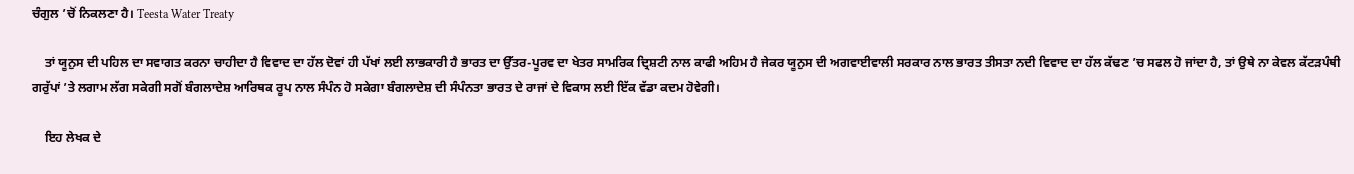ਚੰਗੁਲ ’ਚੋਂ ਨਿਕਲਣਾ ਹੈ। Teesta Water Treaty

    ਤਾਂ ਯੂਨੁਸ ਦੀ ਪਹਿਲ ਦਾ ਸਵਾਗਤ ਕਰਨਾ ਚਾਹੀਦਾ ਹੈ ਵਿਵਾਦ ਦਾ ਹੱਲ ਦੋਵਾਂ ਹੀ ਪੱਖਾਂ ਲਈ ਲਾਭਕਾਰੀ ਹੈ ਭਾਰਤ ਦਾ ਉੱਤਰ-ਪੂਰਵ ਦਾ ਖੇਤਰ ਸਾਮਰਿਕ ਦ੍ਰਿਸ਼ਟੀ ਨਾਲ ਕਾਫੀ ਅਹਿਮ ਹੈ ਜੇਕਰ ਯੂਨੁਸ ਦੀ ਅਗਵਾਈਵਾਲੀ ਸਰਕਾਰ ਨਾਲ ਭਾਰਤ ਤੀਸਤਾ ਨਦੀ ਵਿਵਾਦ ਦਾ ਹੱਲ ਕੱਢਣ ’ਚ ਸਫਲ ਹੋ ਜਾਂਦਾ ਹੈ, ਤਾਂ ਉਥੇ ਨਾ ਕੇਵਲ ਕੱਟੜਪੰਥੀ ਗਰੁੱਪਾਂ ’ਤੇ ਲਗਾਮ ਲੱਗ ਸਕੇਗੀ ਸਗੋਂ ਬੰਗਲਾਦੇਸ਼ ਆਰਿਥਕ ਰੂਪ ਨਾਲ ਸੰਪੰਨ ਹੋ ਸਕੇਗਾ ਬੰਗਲਾਦੇਸ਼ ਦੀ ਸੰਪੰਨਤਾ ਭਾਰਤ ਦੇ ਰਾਜਾਂ ਦੇ ਵਿਕਾਸ ਲਈ ਇੱਕ ਵੱਡਾ ਕਦਮ ਹੋਵੇਗੀ।

    ਇਹ ਲੇਖਕ ਦੇ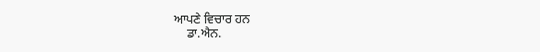ਆਪਣੇ ਵਿਚਾਰ ਹਨ
    ਡਾ.ਐਨ.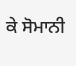ਕੇ ਸੋਮਾਨੀ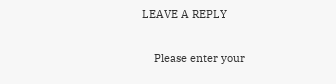LEAVE A REPLY

    Please enter your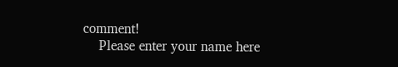comment!
    Please enter your name here